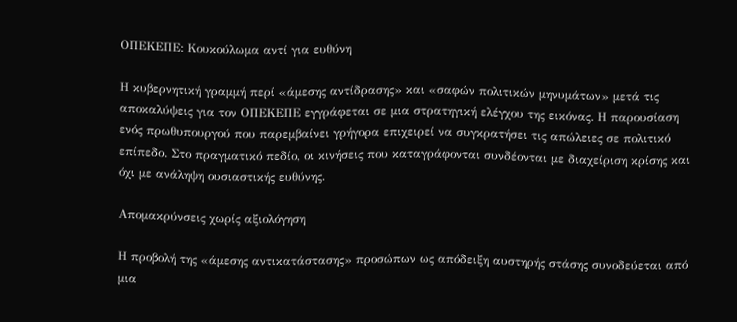ΟΠΕΚΕΠΕ: Κουκούλωμα αντί για ευθύνη

Η κυβερνητική γραμμή περί «άμεσης αντίδρασης» και «σαφών πολιτικών μηνυμάτων» μετά τις αποκαλύψεις για τον ΟΠΕΚΕΠΕ εγγράφεται σε μια στρατηγική ελέγχου της εικόνας. Η παρουσίαση ενός πρωθυπουργού που παρεμβαίνει γρήγορα επιχειρεί να συγκρατήσει τις απώλειες σε πολιτικό επίπεδο. Στο πραγματικό πεδίο, οι κινήσεις που καταγράφονται συνδέονται με διαχείριση κρίσης και όχι με ανάληψη ουσιαστικής ευθύνης.

Απομακρύνσεις χωρίς αξιολόγηση

Η προβολή της «άμεσης αντικατάστασης» προσώπων ως απόδειξη αυστηρής στάσης συνοδεύεται από μια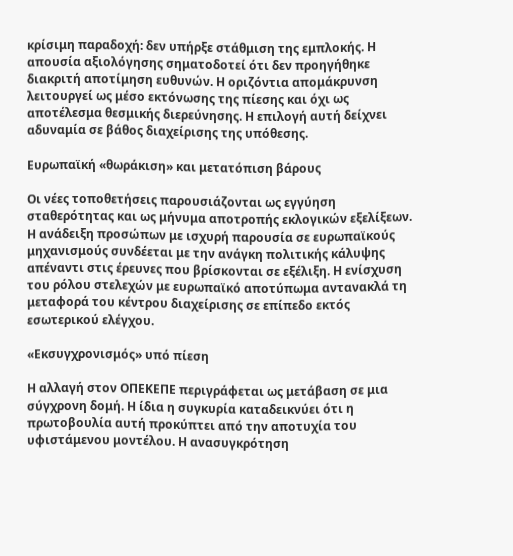κρίσιμη παραδοχή: δεν υπήρξε στάθμιση της εμπλοκής. Η απουσία αξιολόγησης σηματοδοτεί ότι δεν προηγήθηκε διακριτή αποτίμηση ευθυνών. Η οριζόντια απομάκρυνση λειτουργεί ως μέσο εκτόνωσης της πίεσης και όχι ως αποτέλεσμα θεσμικής διερεύνησης. Η επιλογή αυτή δείχνει αδυναμία σε βάθος διαχείρισης της υπόθεσης.

Ευρωπαϊκή «θωράκιση» και μετατόπιση βάρους

Οι νέες τοποθετήσεις παρουσιάζονται ως εγγύηση σταθερότητας και ως μήνυμα αποτροπής εκλογικών εξελίξεων. Η ανάδειξη προσώπων με ισχυρή παρουσία σε ευρωπαϊκούς μηχανισμούς συνδέεται με την ανάγκη πολιτικής κάλυψης απέναντι στις έρευνες που βρίσκονται σε εξέλιξη. Η ενίσχυση του ρόλου στελεχών με ευρωπαϊκό αποτύπωμα αντανακλά τη μεταφορά του κέντρου διαχείρισης σε επίπεδο εκτός εσωτερικού ελέγχου.

«Εκσυγχρονισμός» υπό πίεση

Η αλλαγή στον ΟΠΕΚΕΠΕ περιγράφεται ως μετάβαση σε μια σύγχρονη δομή. Η ίδια η συγκυρία καταδεικνύει ότι η πρωτοβουλία αυτή προκύπτει από την αποτυχία του υφιστάμενου μοντέλου. Η ανασυγκρότηση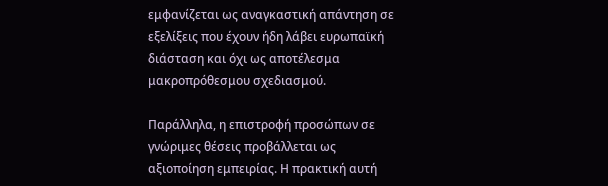εμφανίζεται ως αναγκαστική απάντηση σε εξελίξεις που έχουν ήδη λάβει ευρωπαϊκή διάσταση και όχι ως αποτέλεσμα μακροπρόθεσμου σχεδιασμού.

Παράλληλα, η επιστροφή προσώπων σε γνώριμες θέσεις προβάλλεται ως αξιοποίηση εμπειρίας. Η πρακτική αυτή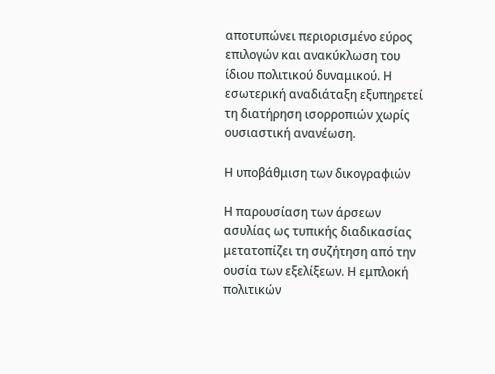αποτυπώνει περιορισμένο εύρος επιλογών και ανακύκλωση του ίδιου πολιτικού δυναμικού. Η εσωτερική αναδιάταξη εξυπηρετεί τη διατήρηση ισορροπιών χωρίς ουσιαστική ανανέωση.

Η υποβάθμιση των δικογραφιών

Η παρουσίαση των άρσεων ασυλίας ως τυπικής διαδικασίας μετατοπίζει τη συζήτηση από την ουσία των εξελίξεων. Η εμπλοκή πολιτικών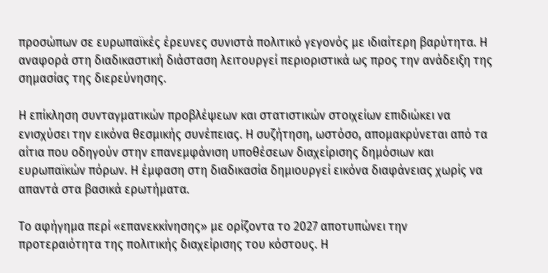προσώπων σε ευρωπαϊκές έρευνες συνιστά πολιτικό γεγονός με ιδιαίτερη βαρύτητα. Η αναφορά στη διαδικαστική διάσταση λειτουργεί περιοριστικά ως προς την ανάδειξη της σημασίας της διερεύνησης.

Η επίκληση συνταγματικών προβλέψεων και στατιστικών στοιχείων επιδιώκει να ενισχύσει την εικόνα θεσμικής συνέπειας. Η συζήτηση, ωστόσο, απομακρύνεται από τα αίτια που οδηγούν στην επανεμφάνιση υποθέσεων διαχείρισης δημόσιων και ευρωπαϊκών πόρων. Η έμφαση στη διαδικασία δημιουργεί εικόνα διαφάνειας χωρίς να απαντά στα βασικά ερωτήματα.

Το αφήγημα περί «επανεκκίνησης» με ορίζοντα το 2027 αποτυπώνει την προτεραιότητα της πολιτικής διαχείρισης του κόστους. Η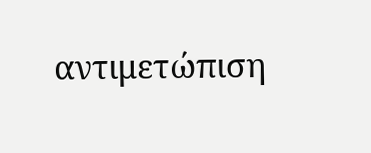αντιμετώπιση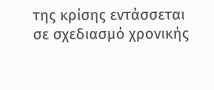της κρίσης εντάσσεται σε σχεδιασμό χρονικής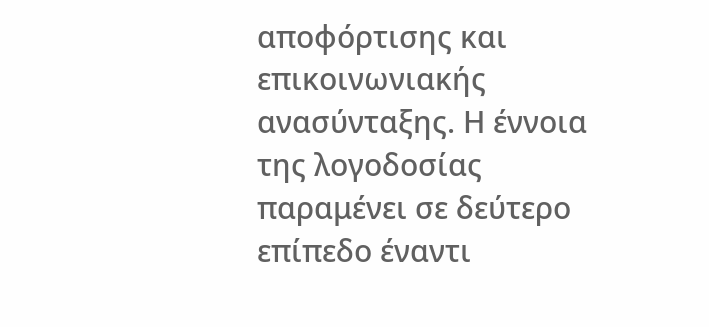αποφόρτισης και επικοινωνιακής ανασύνταξης. Η έννοια της λογοδοσίας παραμένει σε δεύτερο επίπεδο έναντι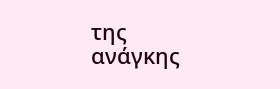της ανάγκης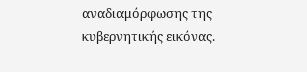αναδιαμόρφωσης της κυβερνητικής εικόνας.